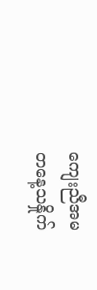ကျေးညီအမ
တနေ့သနှိုက်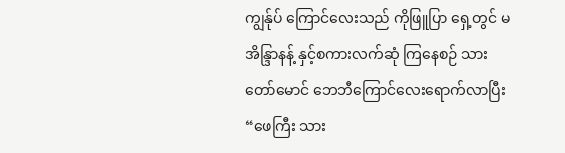ကျွန်ုပ် ကြောင်လေးသည် ကိုဖြူပြာ ရှေ့တွင် မအိန္ဒြာနန့် နှင့်စကားလက်ဆုံ ကြနေစဉ် သားတော်မောင် ဘေဘီကြောင်လေးရောက်လာပြီး
“ဖေကြီး သား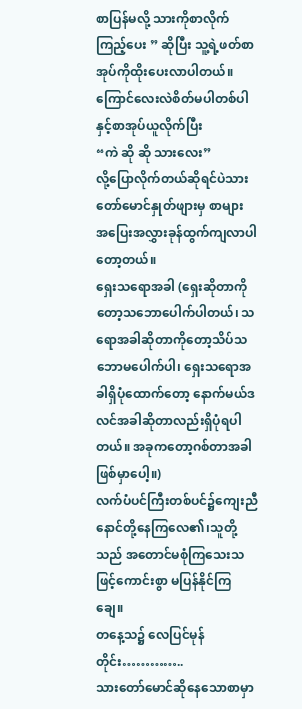စာပြန်မလို့ သားကိုစာလိုက်ကြည့်ပေး ” ဆိုပြီး သူ့ရဲ့ဖတ်စာအုပ်ကိုထိုးပေးလာပါတယ်။
ကြောင်လေးလဲစိတ်မပါတစ်ပါနှင့်စာအုပ်ယူလိုက်ပြီး
“ကဲ ဆို ဆို သားလေး”
လို့ပြောလိုက်တယ်ဆိုရင်ပဲသားတော်မောင်နှုတ်ဖျားမှ စာများ အပြေးအလွှားခုန်ထွက်ကျလာပါတော့တယ်။
ရှေးသရောအခါ (ရှေးဆိုတာကိုတော့သဘောပေါက်ပါတယ်၊ သရောအခါဆိုတာကိုတော့သိပ်သဘောမပေါက်ပါ၊ ရှေးသရောအခါရှိပုံထောက်တော့ နောက်မယ်ဒလင်အခါဆိုတာလည်းရှိပုံရပါတယ်။ အခုကတော့ဂစ်တာအခါဖြစ်မှာပေါ့။)
လက်ပံပင်ကြီးတစ်ပင်၌ကျေးညီနောင်တို့နေကြလေ၏၊သူတို့သည် အတောင်မစုံကြသေးသဖြင့်ကောင်းစွာ မပြန်နိုင်ကြချေ။
တနေ့သ၌ လေပြင်မုန်တိုင်း…………..
သားတော်မောင်ဆိုနေသောစာမှာ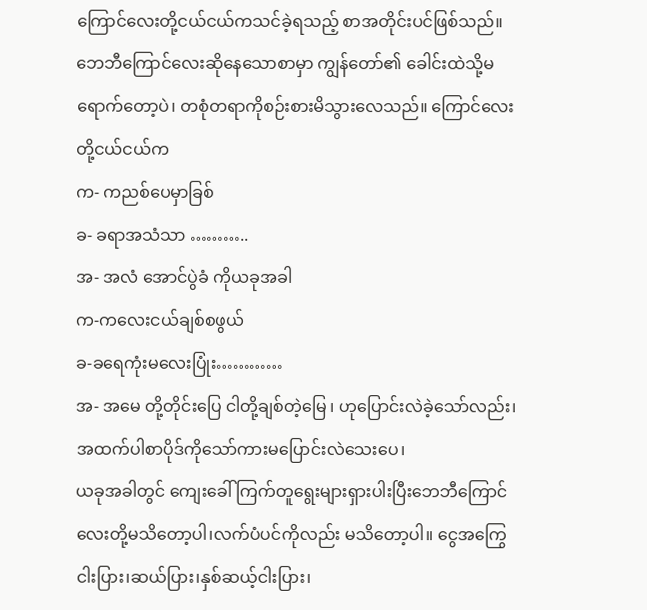ကြောင်လေးတို့ငယ်ငယ်ကသင်ခဲ့ရသည့် စာအတိုင်းပင်ဖြစ်သည်။ ဘေဘီကြောင်လေးဆိုနေသောစာမှာ ကျွန်တော်၏ ခေါင်းထဲသို့မရောက်တော့ပဲ၊ တစုံတရာကိုစဉ်းစားမိသွားလေသည်။ ကြောင်လေးတို့ငယ်ငယ်က
က- ကညစ်ပေမှာခြစ်
ခ- ခရာအသံသာ ………..
အ- အလံ အောင်ပွဲခံ ကိုယခုအခါ
က-ကလေးငယ်ချစ်စဖွယ်
ခ-ခရေကုံးမလေးပြုံး…………
အ- အမေ တို့တိုင်းပြေ ငါတို့ချစ်တဲ့မြေ ၊ ဟုပြောင်းလဲခဲ့သော်လည်း၊ အထက်ပါစာပိုဒ်ကိုသော်ကားမပြောင်းလဲသေးပေ၊
ယခုအခါတွင် ကျေးခေါ် ကြက်တူရွေးများရှားပါးပြီးဘေဘီကြောင်လေးတို့မသိတော့ပါ၊လက်ပံပင်ကိုလည်း မသိတော့ပါ။ ငွေအကြွေ ငါးပြား၊ဆယ်ပြား၊နှစ်ဆယ့်ငါးပြား၊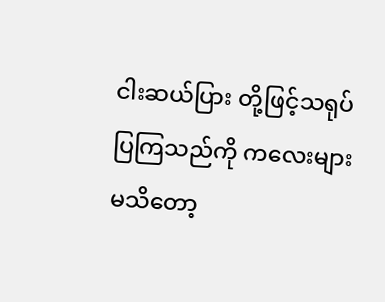ငါးဆယ်ပြား တို့ဖြင့်သရုပ်ပြကြသည်ကို ကလေးများမသိတော့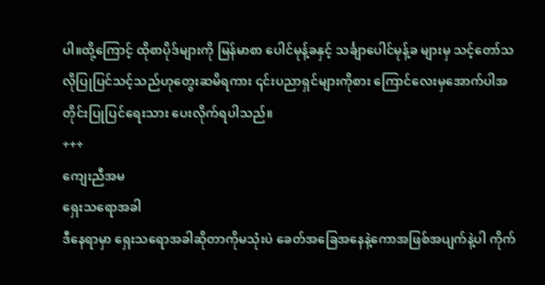ပါ။ထို့ကြောင့် ထိုစာပိုဒ်များကို မြန်မာစာ ပေါင်မုန့်ခနှင့် သင်္ချာပေါင်မုန့်ခ များမှ သင့်တော်သလိုပြုပြင်သင့်သည်ဟုတွေးဆမိရကား ၎င်းပညာရှင်များကိုစား ကြောင်လေးမှအောက်ပါအတိုင်းပြုပြင်ရေးသား ပေးလိုက်ရပါသည်။
+++
ကျေးညီအမ
ရှေးသရောအခါ
ဒီနေရာမှာ ရှေးသရောအခါဆိုတာကိုမသုံးပဲ ခေတ်အခြေအနေနဲ့ကောအဖြစ်အပျက်နဲ့ပါ ကိုက်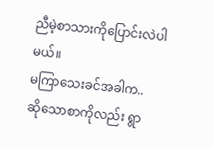ညီမဲ့စာသားကိုပြောင်းလဲပါမယ်။
မကြာသေးခင်အခါက..
ဆိုသောစာကိုလည်း ရွာ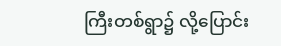ကြီးတစ်ရွာ၌ လို့ပြောင်း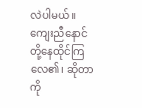လဲပါမယ်။ ကျေးညီနောင်တို့နေထိုင်ကြလေ၏၊ ဆိုတာကို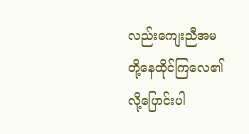လည်းကျေးညီအမ တို့နေထိုင်ကြလေ၏ လို့ပြောင်းပါ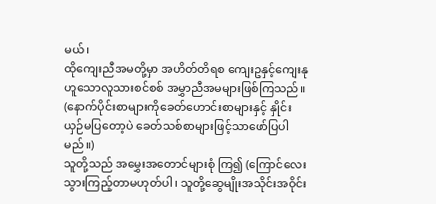မယ်၊
ထိုကျေးညီအမတို့မှာ အဟိတ်တိရစ ကျေးဥနှင့်ကျေးနု ဟူသောလူသားစင်စစ် အမွှာညီအမများဖြစ်ကြသည်။
(နောက်ပိုင်းစာများကိုခေတ်ဟောင်းစာများနှင့် နှိုင်းယှဉ်မပြတော့ပဲ ခေတ်သစ်စာများဖြင့်သာဖော်ပြပါမည်။)
သူတို့သည် အမွှေးအတောင်များစုံ ကြ၍ (ကြောင်လေးသွားကြည့်တာမဟုတ်ပါ၊ သူတို့ဆွေမျိုးအသိုင်းအဝိုင်း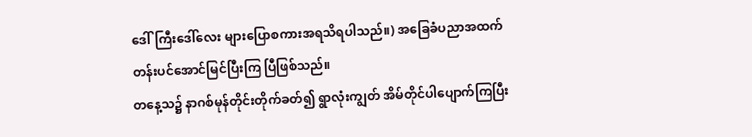ဒေါ်ကြီးဒေါ်လေး များပြောစကားအရသိရပါသည်။) အခြေခံပညာအထက်တန်းပင်အောင်မြင်ပြီးကြ ပြီဖြစ်သည်။
တနေ့သ၌ နာဂစ်မုန်တိုင်းတိုက်ခတ်၍ ရွာလုံးကျွတ် အိမ်တိုင်ပါပျောက်ကြပြီး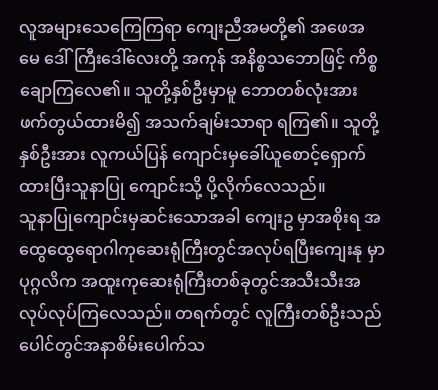လူအများသေကြေကြရာ ကျေးညီအမတို့၏ အဖေအမေ ဒေါ်ကြီးဒေါ်လေးတို့ အကုန် အနိစ္စသဘောဖြင့် ကိစ္စချောကြလေ၏။ သူတို့နှစ်ဦးမှာမူ ဘောတစ်လုံးအားဖက်တွယ်ထားမိ၍ အသက်ချမ်းသာရာ ရကြ၏။ သူတို့နှစ်ဦးအား လူကယ်ပြန် ကျောင်းမှခေါ်ယူစောင့်ရှောက်ထားပြီးသူနာပြု ကျောင်းသို့ ပို့လိုက်လေသည်။
သူနာပြုကျောင်းမှဆင်းသောအခါ ကျေးဥ မှာအစိုးရ အထွေထွေရောဂါကုဆေးရုံကြီးတွင်အလုပ်ရပြီးကျေးနု မှာ ပုဂ္ဂလိက အထူးကုဆေးရုံကြီးတစ်ခုတွင်အသီးသီးအလုပ်လုပ်ကြလေသည်။ တရက်တွင် လူကြီးတစ်ဦးသည် ပေါင်တွင်အနာစိမ်းပေါက်သ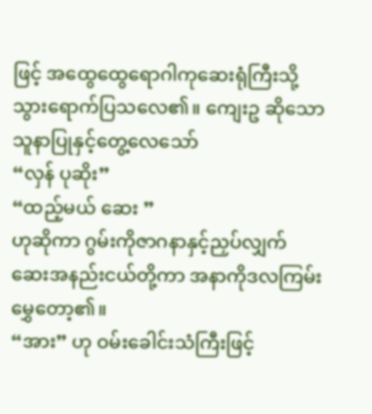ဖြင့် အထွေထွေရောဂါကုဆေးရုံကြီးသို့သွားရောက်ပြသလေ၏။ ကျေးဥ ဆိုသော သူနာပြုနှင့်တွေ့လေသော်
“လှန် ပုဆိုး”
“ထည့်မယ် ဆေး ”
ဟုဆိုကာ ဂွမ်းကိုဇာဂနာနှင့်ညှပ်လျှက် ဆေးအနည်းငယ်တို့ကာ အနာကိုဒလကြမ်းမွှေတော့၏။
“အား” ဟု ဝမ်းခေါင်းသံကြီးဖြင့်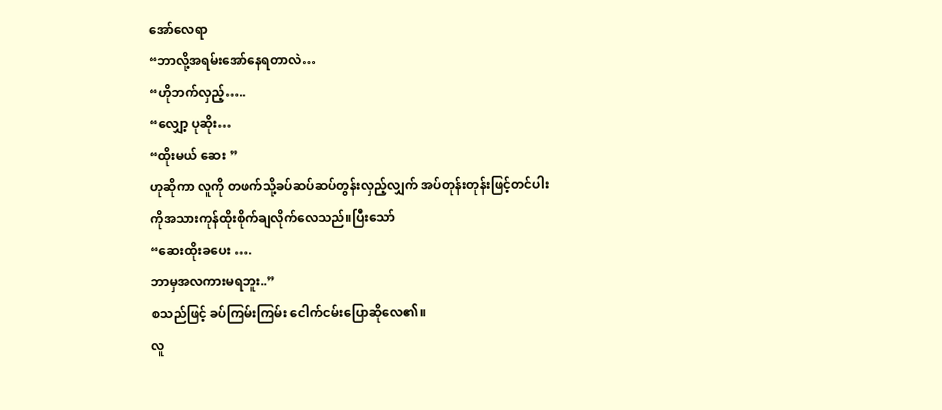အော်လေရာ
“ဘာလို့အရမ်းအော်နေရတာလဲ…
“ဟိုဘက်လှည့်…..
“လျှော့ ပုဆိုး…
“ထိုးမယ် ဆေး ”
ဟုဆိုကာ လူကို တဖက်သို့ခပ်ဆပ်ဆပ်တွန်းလှည့်လျှက် အပ်တုန်းတုန်းဖြင့်တင်ပါးကိုအသားကုန်ထိုးစိုက်ချလိုက်လေသည်။ပြီးသော်
“ဆေးထိုးခပေး ….
ဘာမှအလကားမရဘူး..”
စသည်ဖြင့် ခပ်ကြမ်းကြမ်း ငေါက်ငမ်းပြောဆိုလေ၏။
လူ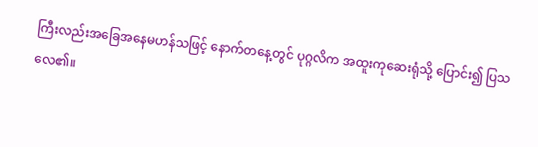ကြီးလည်းအခြေအနေမဟန်သဖြင့် နောက်တနေ့တွင် ပုဂ္ဂလိက အထူးကုဆေးရုံသို့ ပြောင်း၍ ပြသလေ၏။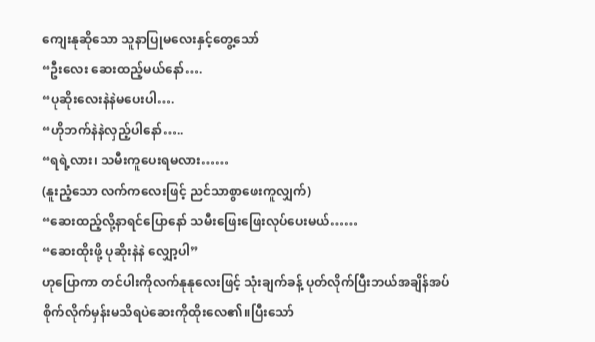ကျေးနုဆိုသော သူနာပြုမလေးနှင့်တွေ့သော်
“ဦးလေး ဆေးထည့်မယ်နော်….
“ပုဆိုးလေးနဲနဲမပေးပါ….
“ဟိုဘက်နဲနဲလှည့်ပါနော်…..
“ရရဲ့လား၊ သမီးကူပေးရမလား……
(နူးညံ့သော လက်ကလေးဖြင့် ညင်သာစွာဖေးကူလျှက်)
“ဆေးထည့်လို့နာရင်ပြောနော် သမီးဖြေးဖြေးလုပ်ပေးမယ်……
“ဆေးထိုးဖို့ ပုဆိုးနဲနဲ လျှော့ပါ”
ဟုပြောကာ တင်ပါးကိုလက်နုနုလေးဖြင့် သုံးချက်ခန့် ပုတ်လိုက်ပြီးဘယ်အချိန်အပ်စိုက်လိုက်မှန်းမသိရပဲဆေးကိုထိုးလေ၏။ပြီးသော်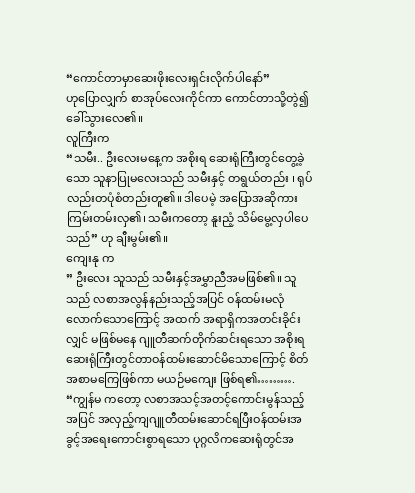“ကောင်တာမှာဆေးဖိုးလေးရှင်းလိုက်ပါနော်”
ဟုပြောလျှက် စာအုပ်လေးကိုင်ကာ ကောင်တာသို့တွဲ၍ခေါ်သွားလေ၏။
လူကြီးက
“သမီး.. ဦးလေးမနေ့က အစိုးရ ဆေးရုံကြီးတွင်တွေ့ခဲ့သော သူနာပြုမလေးသည် သမီးနှင့် တရွယ်တည်း ၊ ရုပ်လည်းတပုံစံတည်းတူ၏။ ဒါပေမဲ့ အပြောအဆိုကားကြမ်းတမ်းလှ၏၊ သမီးကတော့ နူးညံ့ သိမ်မွေ့လှပါပေသည်” ဟု ချီးမွမ်း၏။
ကျေးနု က
” ဦးလေး သူသည် သမီးနှင့်အမွှာညီအမဖြစ်၏။ သူသည် လစာအလွန်နည်းသည့်အပြင် ဝန်ထမ်းမလုံလောက်သောကြောင့် အထက် အရာရှိကအတင်းခိုင်းလျှင် မဖြစ်မနေ ဂျူတီဆက်တိုက်ဆင်းရသော အစိုးရဆေးရုံကြီးတွင်တာဝန်ထမ်းဆောင်မိသောကြောင့် စိတ်အစာမကြေဖြစ်ကာ မယဉ်မကျေး ဖြစ်ရ၏……….
“ကျွန်မ ကတော့ လစာအသင့်အတင့်ကောင်းမွန်သည့်အပြင် အလှည့်ကျဂျူတီထမ်းဆောင်ရပြီးဝန်ထမ်းအခွင့်အရေးကောင်းစွာရသော ပုဂ္ဂလိကဆေးရုံတွင်အ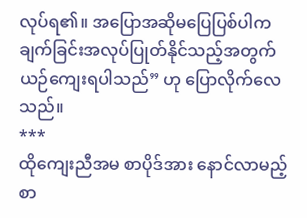လုပ်ရ၏။ အပြောအဆိုမပြေပြစ်ပါက ချက်ခြင်းအလုပ်ပြုတ်နိုင်သည့်အတွက် ယဉ်ကျေးရပါသည်” ဟု ပြောလိုက်လေသည်။
***
ထိုကျေးညီအမ စာပိုဒ်အား နောင်လာမည့် စာ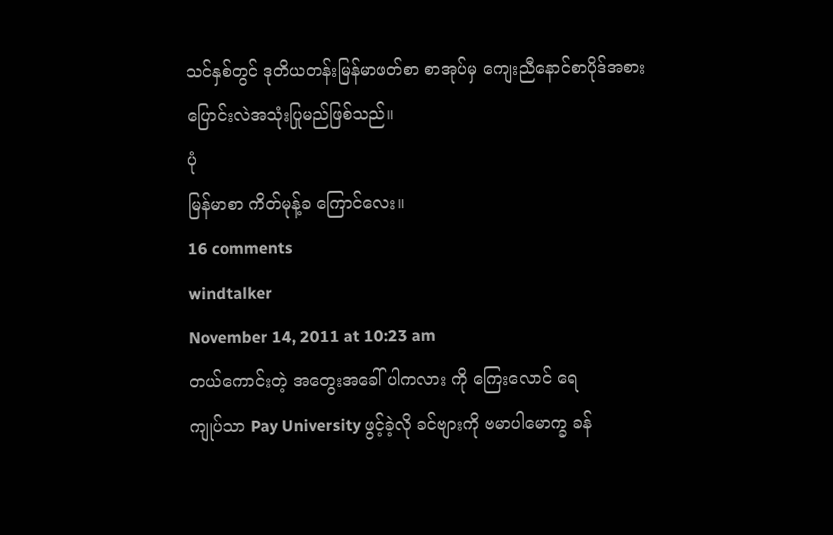သင်နှစ်တွင် ဒုတိယတန်းမြန်မာဖတ်စာ စာအုပ်မှ ကျေးညီနောင်စာပိုဒ်အစား ပြောင်းလဲအသုံးပြုမည်ဖြစ်သည်။
ပုံ
မြန်မာစာ ကိတ်မုန့်ခ ကြောင်လေး။
16 comments
windtalker
November 14, 2011 at 10:23 am
တယ်ကောင်းတဲ့ အတွေးအခေါ် ပါကလား ကို ကြေးလောင် ရေ
ကျုပ်သာ Pay University ဖွင့်ခဲ့လို ခင်ဗျားကို ဗမာပါမောက္ခ ခန်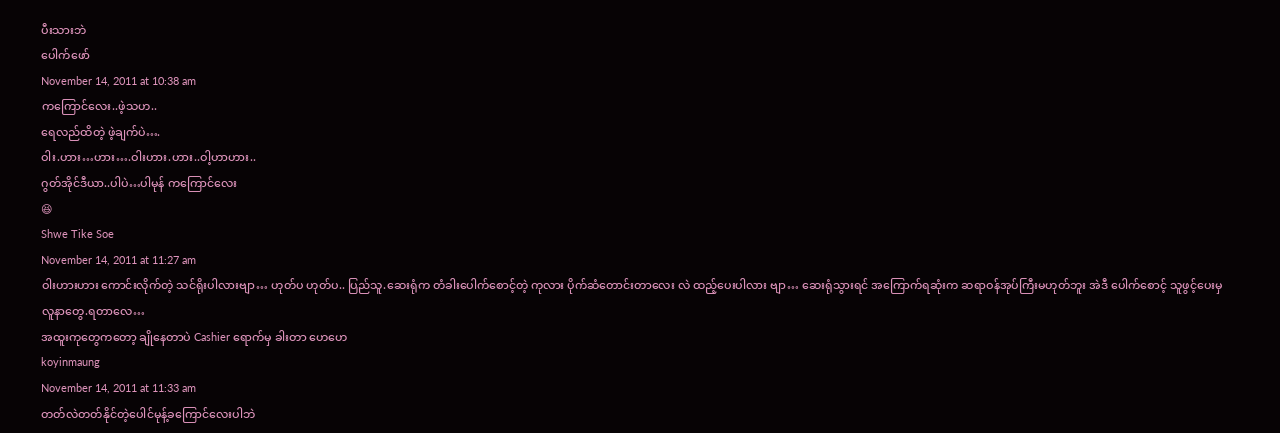ပီးသားဘဲ
ပေါက်ဖော်
November 14, 2011 at 10:38 am
ကကြောင်လေး..ဖဲ့သဟ..
ရေလည်ထိတဲ့ ဖဲ့ချက်ပဲ….
ဝါး.ဟား…ဟား….ဝါးဟား.ဟား..ဝါ့ဟာဟား..
ဂွတ်အိုင်ဒီယာ..ပါပဲ…ပါမုန် ကကြောင်လေး
😆
Shwe Tike Soe
November 14, 2011 at 11:27 am
ဝါးဟားဟား ကောင်းလိုက်တဲ့ သင်ရိုးပါလားဗျာ… ဟုတ်ပ ဟုတ်ပ.. ပြည်သူ.ဆေးရုံက တံခါးပေါက်စောင့်တဲ့ ကုလား ပိုက်ဆံတောင်းတာလေး လဲ ထည့်ပေးပါလား ဗျာ… ဆေးရုံသွားရင် အကြောက်ရဆုံးက ဆရာဝန်အုပ်ကြီးမဟုတ်ဘူး အဲဒီ ပေါက်စောင့် သူဖွင့်ပေးမှ လူနာတွေ.ရတာလေ…
အထူးကုတွေကတော့ ချိုနေတာပဲ Cashier ရောက်မှ ခါးတာ ဟေဟေ
koyinmaung
November 14, 2011 at 11:33 am
တတ်လဲတတ်နိုင်တဲ့ပေါင်မုန့်ခကြောင်လေးပါဘဲ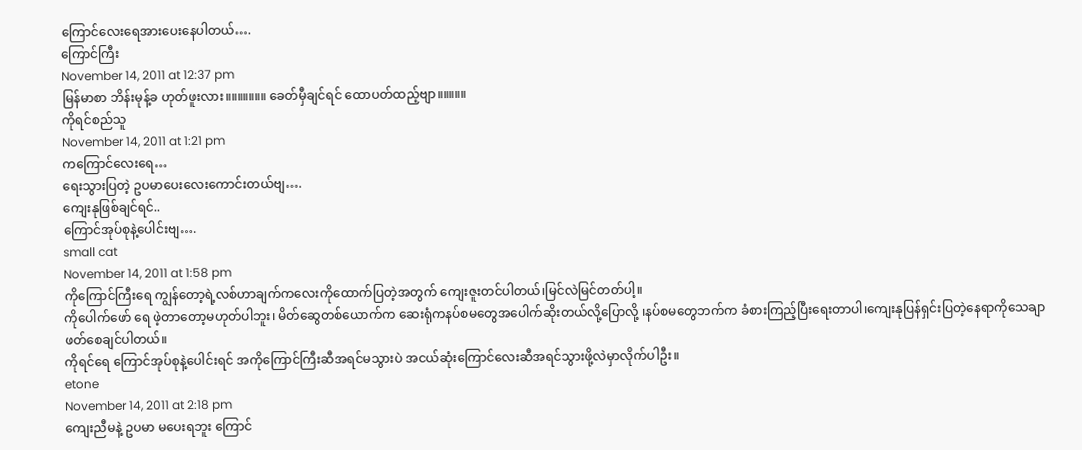ကြောင်လေးရေအားပေးနေပါတယ်….
ကြောင်ကြီး
November 14, 2011 at 12:37 pm
မြန်မာစာ ဘိန်းမုန့်ခ ဟုတ်ဖူးလား။။။။။။။ ခေတ်မှီချင်ရင် ထောပတ်ထည့်ဗျာ။။။။။
ကိုရင်စည်သူ
November 14, 2011 at 1:21 pm
ကကြောင်လေးရေ…
ရေးသွားပြတဲ့ ဥပမာပေးလေးကောင်းတယ်ဗျ….
ကျေးနုဖြစ်ချင်ရင်..
ကြောင်အုပ်စုနဲ့ပေါင်းဗျ….
small cat
November 14, 2011 at 1:58 pm
ကိုကြောင်ကြီးရေ ကျွန်တော့ရဲ့လစ်ဟာချက်ကလေးကိုထောက်ပြတဲ့အတွက် ကျေးဇူးတင်ပါတယ်၊မြင်လဲမြင်တတ်ပါ့။
ကိုပေါက်ဖော် ရေ ဖဲ့တာတော့မဟုတ်ပါဘူး၊ မိတ်ဆွေတစ်ယောက်က ဆေးရုံကနပ်စမတွေအပေါက်ဆိုးတယ်လို့ပြောလို့ ၊နပ်စမတွေဘက်က ခံစားကြည့်ပြီးရေးတာပါ၊ကျေးနုပြန်ရှင်းပြတဲ့နေရာကိုသေချာဖတ်စေချင်ပါတယ်။
ကိုရင်ရေ ကြောင်အုပ်စုနဲ့ပေါင်းရင် အကိုကြောင်ကြီးဆီအရင်မသွားပဲ အငယ်ဆုံးကြောင်လေးဆီအရင်သွားဖို့လဲမှာလိုက်ပါဦး။
etone
November 14, 2011 at 2:18 pm
ကျေးညီမနဲ့ ဥပမာ မပေးရဘူး ကြောင်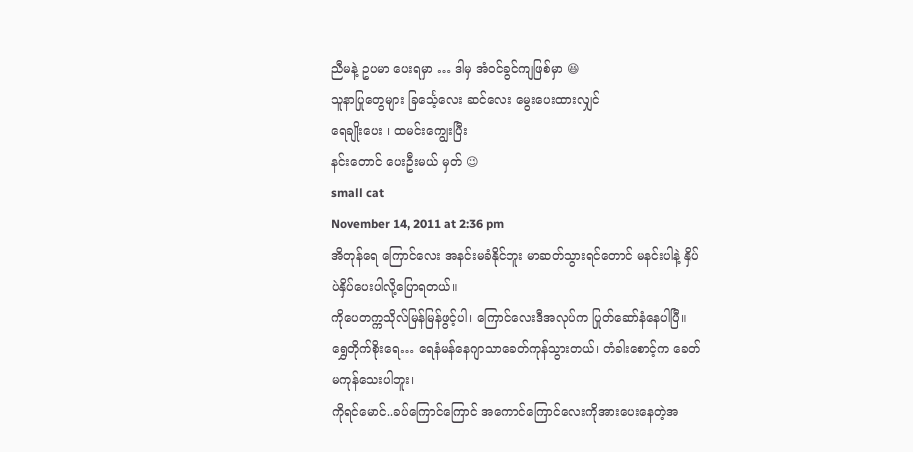ညီမနဲ့ ဥပမာ ပေးရမှာ … ဒါမှ အံဝင်ခွင်ကျဖြစ်မှာ 😆
သူနာပြုတွေများ ခြင်္သေ့လေး ဆင်လေး မွေးပေးထားလျှင်
ရေချိုးပေး ၊ ထမင်းကျွေးပြီး
နင်းတောင် ပေးဦးမယ် မှတ် 😉
small cat
November 14, 2011 at 2:36 pm
အိတုန်ရေ ကြောင်လေး အနင်းမခံနိုင်ဘူး မာဆတ်သွားရင်တောင် မနင်းပါနဲ့ နှိပ်ပဲနှိပ်ပေးပါလို့ပြောရတယ်။
ကိုပေတက္ကသိုလ်မြန်မြန်ဖွင့်ပါ၊ ကြောင်လေးဒီအလုပ်က ပြုတ်ဆော်နံနေပါပြီ။
ရွှေတိုက်စိုးရေ… ရေနံမန်နေဂျာသာခေတ်ကုန်သွားတယ်၊ တံခါးစောင့်က ခေတ်မကုန်သေးပါဘူး၊
ကိုရင်မောင်..ခပ်ကြောင်ကြောင် အကောင်ကြောင်လေးကိုအားပေးနေတဲ့အ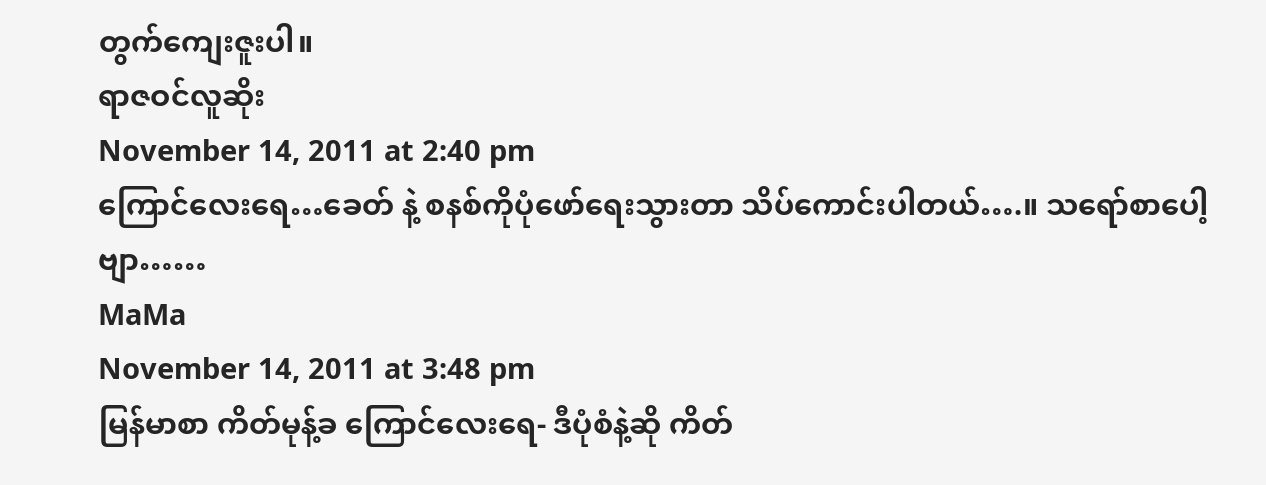တွက်ကျေးဇူးပါ။
ရာဇဝင်လူဆိုး
November 14, 2011 at 2:40 pm
ကြောင်လေးရေ…ခေတ် နဲ့ စနစ်ကိုပုံဖော်ရေးသွားတာ သိပ်ကောင်းပါတယ်….။ သရော်စာပေါ့ဗျာ……
MaMa
November 14, 2011 at 3:48 pm
မြန်မာစာ ကိတ်မုန့်ခ ကြောင်လေးရေ- ဒီပုံစံနဲ့ဆို ကိတ်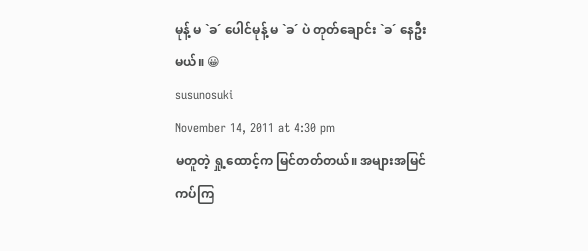မုန့် မ `ခ´ ပေါင်မုန့် မ `ခ´ ပဲ တုတ်ချောင်း `ခ´ နေဦးမယ်။ 😀
susunosuki
November 14, 2011 at 4:30 pm
မတူတဲ့ ရှု့ထောင့်က မြင်တတ်တယ်။ အများအမြင်ကပ်ကြ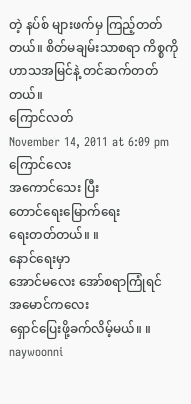တဲ့ နပ်စ် များဖက်မှ ကြည့်တတ်တယ်။ စိတ်မချမ်းသာစရာ ကိစ္စကို ဟာသအမြင်နဲ့ တင်ဆက်တတ်တယ်။
ကြောင်လတ်
November 14, 2011 at 6:09 pm
ကြောင်လေး
အကောင်သေး ပြီး
တောင်ရေးမြောက်ရေး
ရေးတတ်တယ်။ ။
နောင်ရေးမှာ
အောင်မလေး အော်စရာကြုံရင်
အမောင်ကလေး
ရှောင်ပြေးဖို့ခက်လိမ့်မယ်။ ။
naywoonni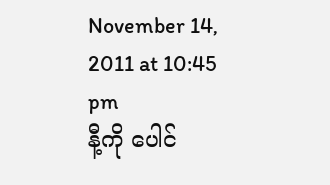November 14, 2011 at 10:45 pm
နီ့ကို ပေါင်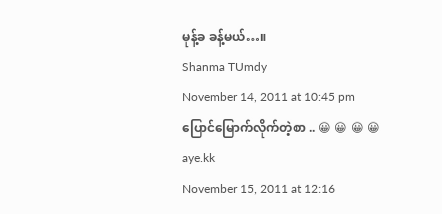မုန့်ခ ခန့်မယ်…။
Shanma TUmdy
November 14, 2011 at 10:45 pm
ပြောင်မြောက်လိုက်တဲ့စာ .. 😀 😀 😀 😀
aye.kk
November 15, 2011 at 12:16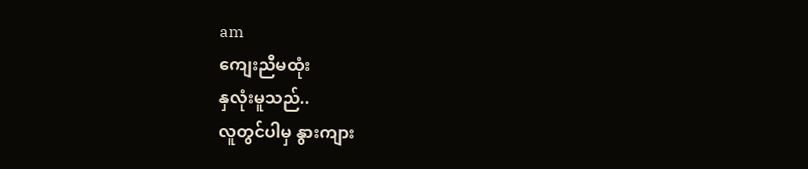am
ကျေးညီမထုံး
နှလုံးမူသည်..
လူတွင်ပါမှ နွားကျား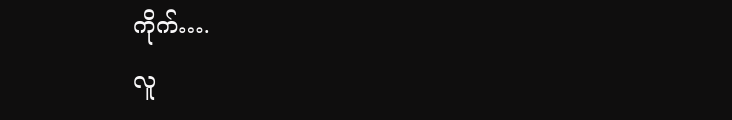ကိုက်….
လူ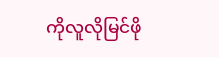ကိုလူလိုမြင်ဖို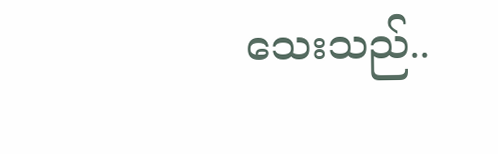သေးသည်..